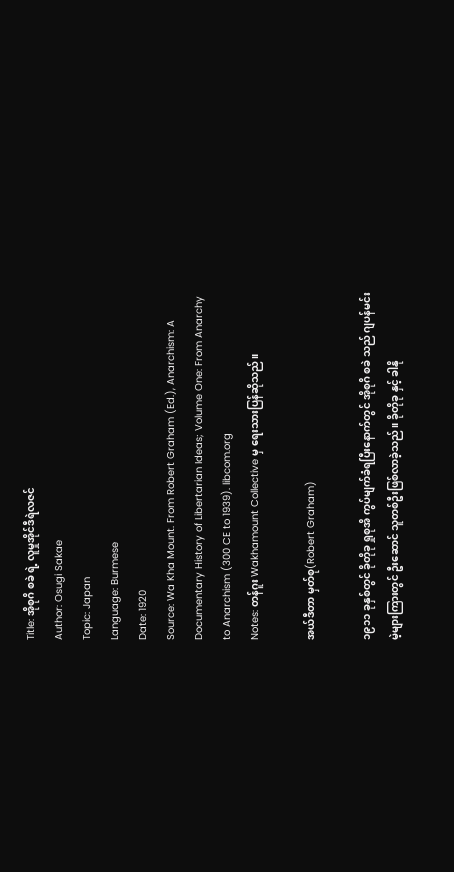Title: အိုစုဂိ စခဲ ရဲ့ လူမှုအိုင်ဒီရဲလဇင်
Author: Osugi Sakae
Topic: Japan
Language: Burmese
Date: 1920
Source: Wa Kha Mount. From Robert Graham (Ed.), Anarchism: A Documentary History of Libertarian Ideas; Volume One: From Anarchy to Anarchism (300 CE to 1939). libcom.org
Notes: တန်ဂူး Wakhamount Collective မှ ရေးသားပြန်ဆိုသည်။

အယ်ဒီတာ မှတ်စု(Robert Graham)

၁၉၁၁ ခုနှစ်တွင် ခိုတိုခု ရှုစုအိ ကွပ်မျက်ခံရပြီးနောက်တွင် အိုစုဂိ စခဲ သည် ဂျပန်မင်းမဲ့များကြားတွင် ဦးဆောင် သူတစ်ဦးဖြစ်လာခဲ့သည်။ ခိုတိုခု နှင့် ခါနို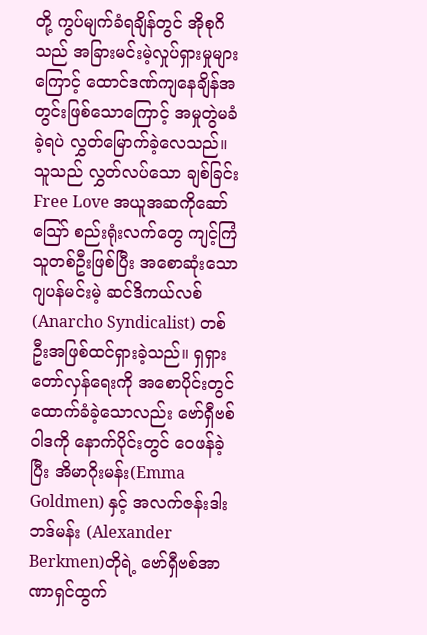တို့ ကွပ်မျက်ခံရချိန်တွင် အိုစုဂိ သည် အခြားမင်းမဲ့လှုပ်ရှားမှုများကြောင့် ထောင်ဒဏ်ကျနေချိန်အတွင်းဖြစ်သောကြောင့် အမှုတွဲမခံခဲ့ရပဲ လွှတ်မြောက်ခဲ့လေသည်။ သူသည် လွှတ်လပ်သော ချစ်ခြင်း Free Love အယူအဆကိုဆော်သြော် စည်းရုံးလက်တွေ ကျင့်ကြံသူတစ်ဦးဖြစ်ပြီး အစောဆုံးသော ဂျပန်မင်းမဲ့ ဆင်ဒိကယ်လစ် (Anarcho Syndicalist) တစ်ဦးအဖြစ်ထင်ရှားခဲ့သည်။ ရှရှားတော်လှန်ရေးကို အစောပိုင်းတွင်ထောက်ခံခဲ့သောလည်း ဗော်ရှီဗစ်ဝါဒကို နောက်ပိုင်းတွင် ဝေဖန်ခဲ့ပြီး အိမာဂိုးမန်း(Emma Goldmen) နှင့် အလက်ဇန်းဒါး ဘဒ်မန်း (Alexander Berkmen)တိုရဲ့ ဗော်ရှီဗစ်အာဏာရှင်ထွက်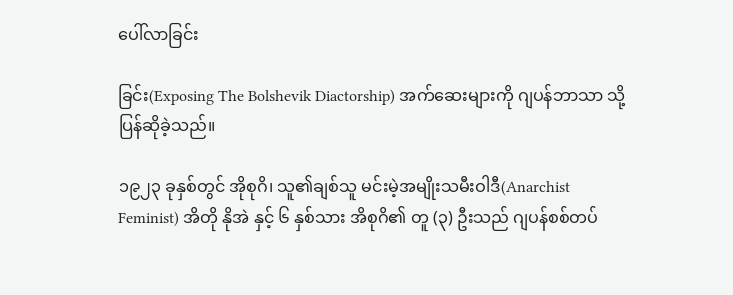ပေါ်လာခြင်း

ခြင်း(Exposing The Bolshevik Diactorship) အက်ဆေးများကို ဂျပန်ဘာသာ သို့ ပြန်ဆိုခဲ့သည်။

၁၉၂၃ ခုနှစ်တွင် အိုစုဂိ၊ သူ၏ချစ်သူ မင်းမဲ့အမျိုးသမီးဝါဒီ(Anarchist Feminist) အိတို နိုအဲ နှင့် ၆ နှစ်သား အိစုဂိ၏ တူ (၃) ဦးသည် ဂျပန်စစ်တပ်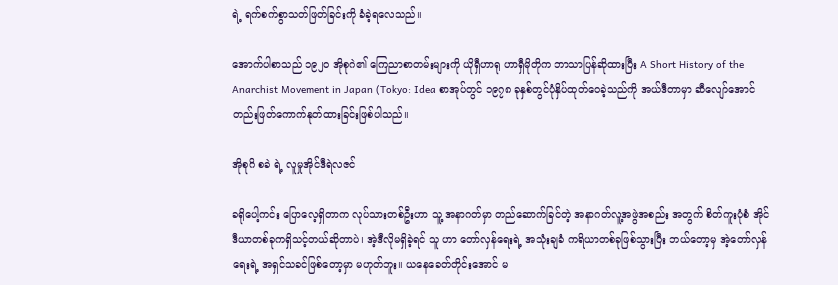ရဲ့ ရက်စက်စွာသတ်ဖြတ်ခြင်းကို ခံခဲ့ရလေသည်။

အောက်ပါစာသည် ၁၉၂၀ အိုစုဂဲ၏ ကြေညာစာတမ်းများကို ယိုရှီဟာရု ဟာရှီမိုတိုက ဘာသာပြန်ဆိုထားပြီး A Short History of the Anarchist Movement in Japan (Tokyo: Idea စာအုပ်တွင် ၁၉၇၈ ခုနှစ်တွင်ပုံနှိပ်ထုတ်ဝေခဲ့သည်ကို အယ်ဒီတာမှာ ဆီလျော်အောင် တည်းဖြတ်ကောက်နုတ်ထားခြင်းဖြစ်ပါသည်။

အိုစုဂိ စခဲ ရဲ့ လူမှုအိုင်ဒီရဲလဇင်

ခရိုပေါ့ကင်း ပြောလေ့ရှိတာက လုပ်သားတစ်ဦးဟာ သူ့ အနာဂတ်မှာ တည်ဆောက်ခြင်တဲ့ အနာဂတ်လူ့အဖွဲအစည်း အတွက် စိတ်ကူးပုံစံ အိုင်ဒီယာတစ်ခုကရှိသင့်တယ်ဆိုတာပဲ၊ အဲ့ဒီလိုမရှိခဲ့ရင် သူ ဟာ တော်လှန်ရေးရဲ့ အသုံးချခံ ကရိယာတစ်ခုဖြစ်သွားပြီး ဘယ်တော့မှ အဲ့တော်လှန်ရေးရဲ့ အရှင်သခင်ဖြစ်တော့မှာ မဟုတ်ဘူး။ ယနေခေတ်တိုင်းအောင် မ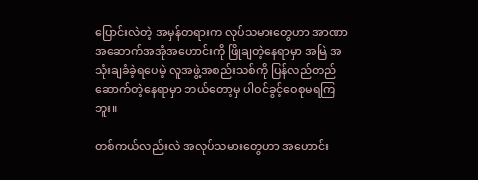ပြောင်းလဲတဲ့ အမှန်တရားက လုပ်သမားတွေဟာ အာဏာအဆောက်အအုံအဟောင်းကို ဖြိုချတဲ့နေရာမှာ အမြဲ အသုံးချခံခဲ့ရပေမဲ့ လူအဖွဲ့အစည်းသစ်ကို ပြန်လည်တည်ဆောက်တဲ့နေရာမှာ ဘယ်တော့မှ ပါဝင်ခွင့်ဝေစုမရကြဘူး။

တစ်ကယ်လည်းလဲ အလုပ်သမားတွေဟာ အဟောင်း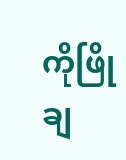ကိုဖြိုချ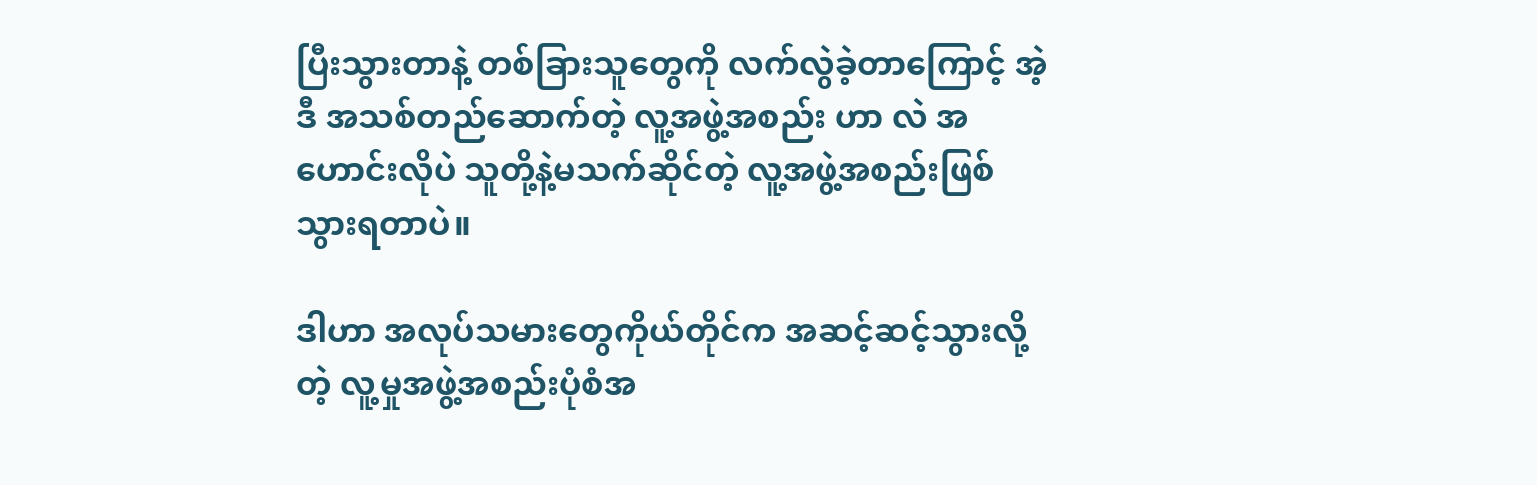ပြီးသွားတာနဲ့ တစ်ခြားသူတွေကို လက်လွဲခဲ့တာကြောင့် အဲ့ဒီ အသစ်တည်ဆောက်တဲ့ လူ့အဖွဲ့အစည်း ဟာ လဲ အဟောင်းလိုပဲ သူတို့နဲ့မသက်ဆိုင်တဲ့ လူ့အဖွဲ့အစည်းဖြစ်သွားရတာပဲ။

ဒါဟာ အလုပ်သမားတွေကိုယ်တိုင်က အဆင့်ဆင့်သွားလို့တဲ့ လူ့မှုအဖွဲ့အစည်းပုံစံအ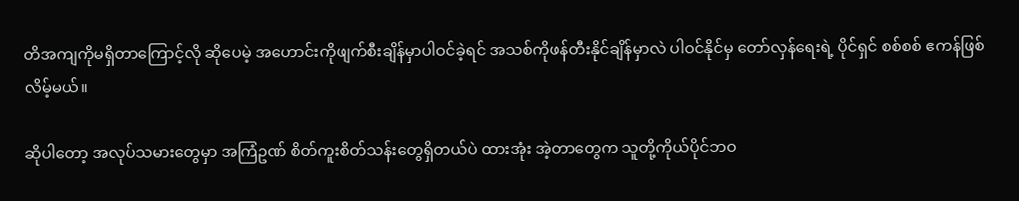တိအကျကိုမရှိတာကြောင့်လို ဆိုပေမဲ့ အဟောင်းကိုဖျက်စီးချိန်မှာပါဝင်ခဲ့ရင် အသစ်ကိုဖန်တီးနိုင်ချိန်မှာလဲ ပါဝင်နိုင်မှ တော်လှန်ရေးရဲ့ ပိုင်ရှင် စစ်စစ် ဧကန်ဖြစ်လိမ့်မယ်။

ဆိုပါတော့ အလုပ်သမားတွေမှာ အကြံဥဏ် စိတ်ကူးစိတ်သန်းတွေရှိတယ်ပဲ ထားအုံး အဲ့တာတွေက သူတို့ကိုယ်ပိုင်ဘဝ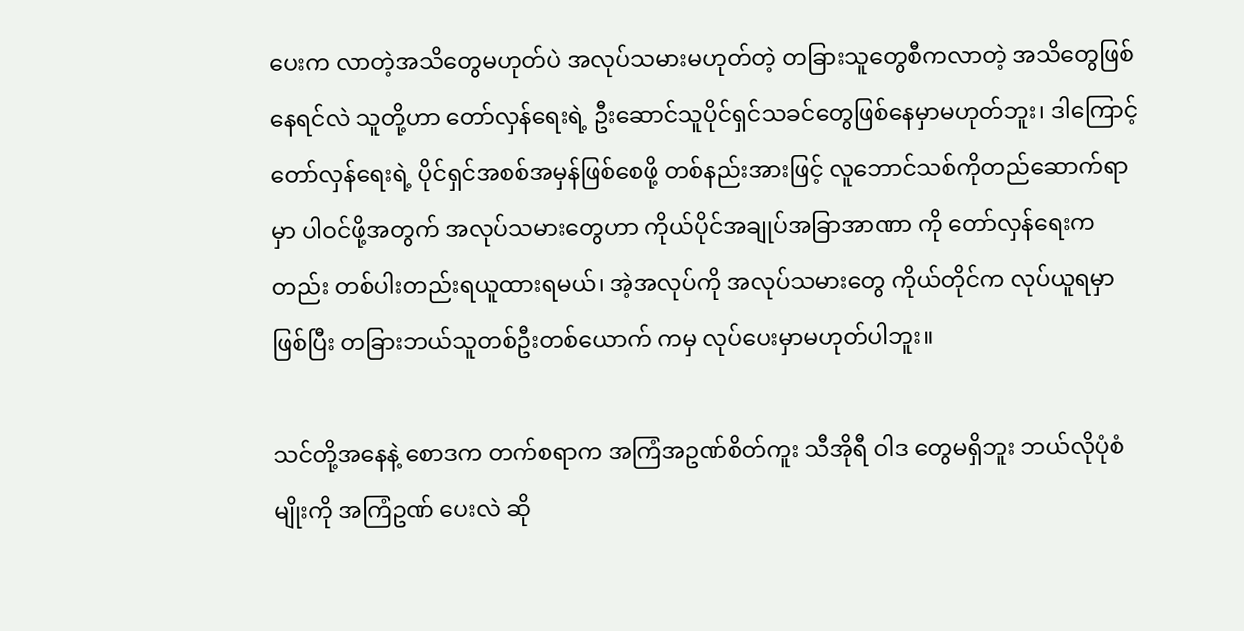ပေးက လာတဲ့အသိတွေမဟုတ်ပဲ အလုပ်သမားမဟုတ်တဲ့ တခြားသူတွေစီကလာတဲ့ အသိတွေဖြစ်နေရင်လဲ သူတို့ဟာ တော်လှန်ရေးရဲ့ ဦးဆောင်သူပိုင်ရှင်သခင်တွေဖြစ်နေမှာမဟုတ်ဘူး၊ ဒါကြောင့်တော်လှန်ရေးရဲ့ ပိုင်ရှင်အစစ်အမှန်ဖြစ်စေဖို့ တစ်နည်းအားဖြင့် လူဘောင်သစ်ကိုတည်ဆောက်ရာမှာ ပါဝင်ဖို့အတွက် အလုပ်သမားတွေဟာ ကိုယ်ပိုင်အချုပ်အခြာအာဏာ ကို တော်လှန်ရေးကတည်း တစ်ပါးတည်းရယူထားရမယ်၊ အဲ့အလုပ်ကို အလုပ်သမားတွေ ကိုယ်တိုင်က လုပ်ယူရမှာဖြစ်ပြီး တခြားဘယ်သူတစ်ဦးတစ်ယောက် ကမှ လုပ်ပေးမှာမဟုတ်ပါဘူး။

သင်တို့အနေနဲ့ စောဒက တက်စရာက အကြံအဥဏ်စိတ်ကူး သီအိုရီ ဝါဒ တွေမရှိဘူး ဘယ်လိုပုံစံမျိုးကို အကြံဥဏ် ပေးလဲ ဆို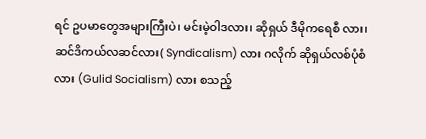ရင် ဥပမာတွေအများကြီးပဲ၊ မင်းမဲ့ဝါဒလား၊ ဆိုရှယ် ဒီမိုကရေစီ လား၊ ဆင်ဒိကယ်လဆင်လား( Syndicalism) လား ဂလိုက် ဆိုရှယ်လစ်ပုံစံလား (Gulid Socialism) လား စသည့်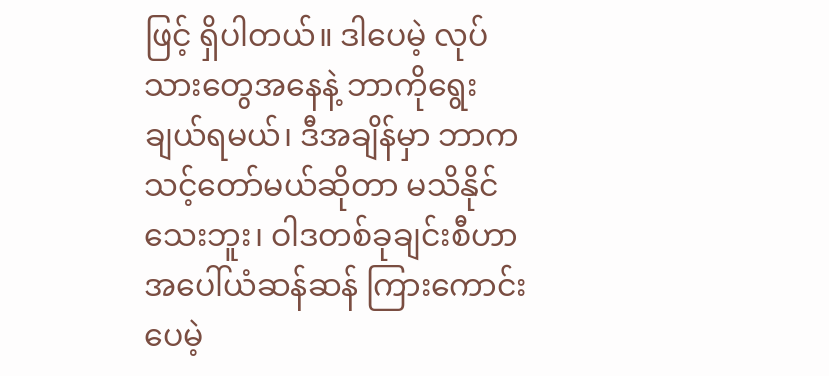ဖြင့် ရှိပါတယ်။ ဒါပေမဲ့ လုပ်သားတွေအနေနဲ့ ဘာကိုရွေးချယ်ရမယ်၊ ဒီအချိန်မှာ ဘာကသင့်တော်မယ်ဆိုတာ မသိနိုင်သေးဘူး၊ ဝါဒတစ်ခုချင်းစီဟာ အပေါ်ယံဆန်ဆန် ကြားကောင်းပေမဲ့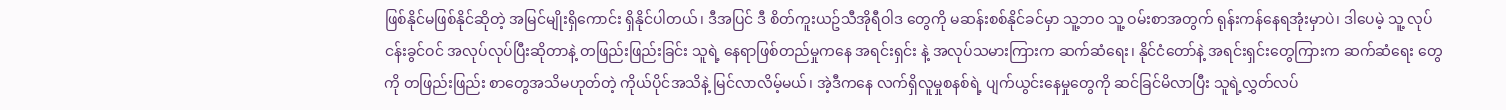ဖြစ်နိုင်မဖြစ်နိုင်ဆိုတဲ့ အမြင်မျိုးရှိကောင်း ရှိနိုင်ပါတယ်၊ ဒီအပြင် ဒီ စိတ်ကူးယဥ်သီအိုရီဝါဒ တွေကို မဆန်းစစ်နိုင်ခင်မှာ သူ့ဘဝ သူ့ ဝမ်းစာအတွက် ရုန်းကန်နေရအုံးမှာပဲ၊ ဒါပေမဲ့ သူ့ လုပ်ငန်းခွင်ဝင် အလုပ်လုပ်ပြီးဆိုတာနဲ့ တဖြည်းဖြည်းခြင်း သူရဲ့ နေရာဖြစ်တည်မှုကနေ အရင်းရှင်း နဲ့ အလုပ်သမားကြားက ဆက်ဆံရေး၊ နိုင်ငံတော်နဲ့ အရင်းရှင်းတွေကြားက ဆက်ဆံရေး တွေကို တဖြည်းဖြည်း စာတွေအသိမဟုတ်တဲ့ ကိုယ်ပိုင်အသိနဲ့ မြင်လာလိမ့်မယ်၊ အဲ့ဒီကနေ လက်ရှိလူမှုစနစ်ရဲ့ ပျက်ယွင်းနေမှုတွေကို ဆင်ခြင်မိလာပြီး သူရဲ့လွှတ်လပ်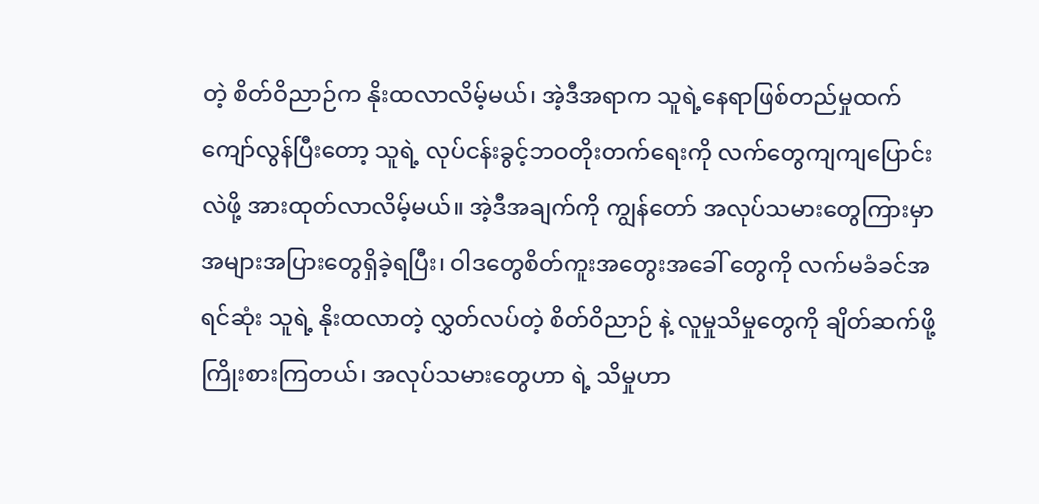တဲ့ စိတ်ဝိညာဉ်က နိုးထလာလိမ့်မယ်၊ အဲ့ဒီအရာက သူရဲ့နေရာဖြစ်တည်မှုထက်ကျော်လွန်ပြီးတော့ သူရဲ့ လုပ်ငန်းခွင့်ဘဝတိုးတက်ရေးကို လက်တွေကျကျပြောင်းလဲဖို့ အားထုတ်လာလိမ့်မယ်။ အဲ့ဒီအချက်ကို ကျွန်တော် အလုပ်သမားတွေကြားမှာ အများအပြားတွေရှိခဲ့ရပြီး၊ ဝါဒတွေစိတ်ကူးအတွေးအခေါ် တွေကို လက်မခံခင်အရင်ဆုံး သူရဲ့ နိုးထလာတဲ့ လွှတ်လပ်တဲ့ စိတ်ဝိညာဉ် နဲ့ လူမှုသိမှုတွေကို ချိတ်ဆက်ဖို့ကြိုးစားကြတယ်၊ အလုပ်သမားတွေဟာ ရဲ့ သိမှုဟာ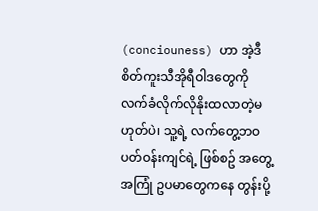(conciouness) ဟာ အဲ့ဒီစိတ်ကူးသီအိုရီဝါဒတွေကို လက်ခံလိုက်လိုနိုးထလာတဲ့မဟုတ်ပဲ၊ သူ့ရဲ့ လက်တွေ့ဘဝပတ်ဝန်းကျင်ရဲ့ ဖြစ်စဥ် အတွေ့အကြုံ ဥပမာတွေကနေ တွန်းပို့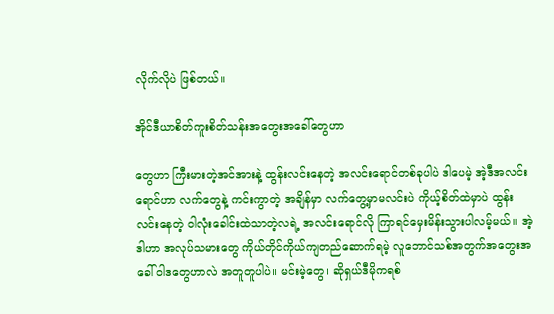လိုက်လိုပဲ ဖြစ်တယ်။

အိုင်ဒီယာစိတ်ကူးစိတ်သန်းအတွေးအခေါ်တွေဟာ

တွေဟာ ကြီးမားတဲ့အင်အားနဲ့ ထွန်းလင်းနေတဲ့ အလင်းရောင်တစ်ခုပါပဲ ဒါပေမဲ့ အဲ့ဒီအလင်းရောင်ဟာ လက်တွေနဲ့ ကင်းကွာတဲ့ အချိန်မှာ လက်တွေ့မှာမလင်းပဲ ကိုယ့်စိတ်ထဲမှာပဲ ထွန်းလင်းနေတဲ့ ဝါလုံးခေါင်းထဲသာတဲ့လရဲ့ အလင်းရောင်လို ကြာရင်မှေးမိန်းသွားပါလမ့်မယ်။ အဲ့ဒါဟာ အလုပ်သမားတွေ ကိုယ်တိုင်ကိုယ်ကျတည်ဆောက်ရမဲ့ လူဘောင်သစ်အတွက်အတွေးအခေါ် ဝါဒတွေဟာလဲ အတူတူပါပဲ။ မင်းမဲ့တွေ၊ ဆိုရှယ်ဒီမိုကရစ်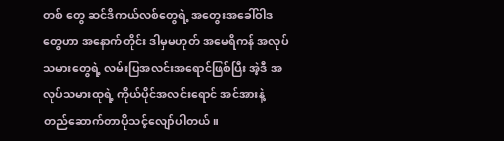တစ် တွေ ဆင်ဒိကယ်လစ်တွေရဲ့ အတွေးအခေါ်ဝါဒတွေဟာ အနောက်တိုင်း ဒါမှမဟုတ် အမေရိကန် အလုပ်သမားတွေရဲ့ လမ်းပြအလင်းအရောင်ဖြစ်ပြီး အဲ့ဒီ အလုပ်သမားထုရဲ့ ကိုယ်ပိုင်အလင်းရောင် အင်အားနဲ့ တည်ဆောက်တာပိုသင့်လျော်ပါတယ်။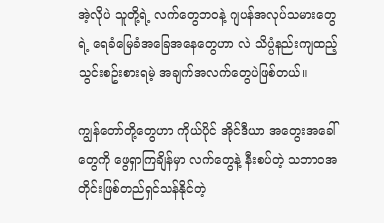အဲ့လိုပဲ သူတို့ရဲ့ လက်တွေဘဝနဲ့ ဂျပန်အလုပ်သမားတွေရဲ့ ရေခံမြေခံအခြေအနေတွေဟာ လဲ သိပ္ပံနည်းကျထည့်သွင်းစဥ်းစားရမဲ့ အချက်အလက်တွေပဲဖြစ်တယ်။

ကျွန်တော်တို့တွေဟာ ကိုယ်ပိုင် အိုင်ဒီယာ အတွေးအခေါ်တွေကို ဖွေရှာကြချိန်မှာ လက်တွေနဲ့ နီးစပ်တဲ့ သဘာဝအတိုင်းဖြစ်တည်ရှင်သန်နိုင်တဲ့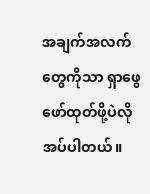အချက်အလက်တွေကိုသာ ရှာဖွေဖော်ထုတ်ဖို့ပဲလိုအပ်ပါတယ်။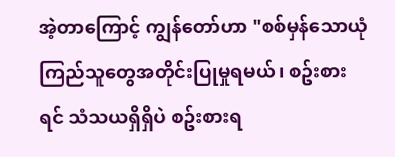အဲ့တာကြောင့် ကျွန်တော်ဟာ "စစ်မှန်သောယုံကြည်သူတွေအတိုင်းပြုမှုရမယ်၊ စဥ်းစားရင် သံသယရှိရှိပဲ စဥ်းစားရ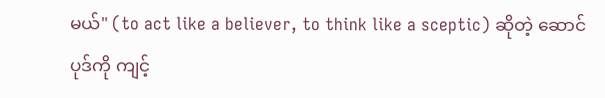မယ်" (to act like a believer, to think like a sceptic) ဆိုတဲ့ ဆောင်ပုဒ်ကို ကျင့်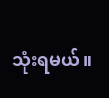သုံးရမယ်။